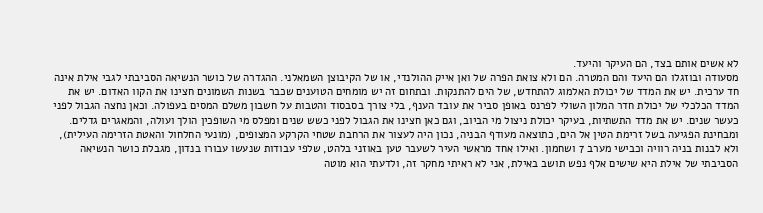לא אשים אותם בצד, הם העיקר והיעד.
מסעודה ובוזגלו הם היעד והם המטרה. הם ולא צואת הפרה של ואן אייק ההולנדי, או של הקיבוצן השמאלני. ההגדרה של כושר הנשיאה הסביבתי לגבי אילת אינה חד ערכית. יש את המדד של יכולת האלמוג להתחדש, של הים להתנקות. ובתחום זה יש מומחים הטוענים שכבר בשנות השמונים חצינו את הקוו האדום. יש את המדד הכלכלי של יכולת חדר המלון השולי לפרנס באופן סביר את עובד הענף, בלי צורך בסבסוד והטבות על חשבון משלם המסים בעפולה. וכאן נחצה הגבול לפני כעשר שנים. יש את מדד התשתיות, בעיקר יכולת ניצול מי הביוב, וגם כאן חצינו את הגבול לפני כשש שנים ומפלס מי השופכין הולך ועולה, והמאגרים גדלים. ומבחינת הפגיעה בשל זרימת הטין אל הים, כתוצאה מעודף הבניה, נכון היה לעצור את הרחבת שטחי הקרקע המצופים, (מונעי החלחול והאטת הזרימה העילית), ולא לבנות בניה רוויה וכבישי מערב 7 ושחמון. ואילו אחד מראשי העיר לשעבר טען באוזני בלהט, שלפי עבודות שנעשו עבורו בנדון, מגבלת כושר הנשיאה הסביבתי של אילת היא שישים אלף נפש תושב באילת, אני לא ראיתי מחקר זה, ולדעתי הוא מוטה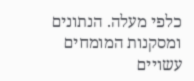כלפי מעלה. הנתונים ומסקנות המומחים עשויים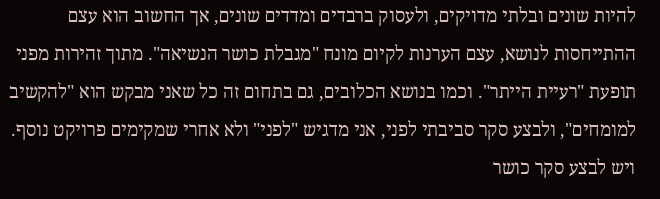להיות שונים ובלתי מדויקים, ולעסוק ברבדים ומדדים שונים, אך החשוב הוא עצם ההתייחסות לנושא, עצם הערנות לקיום מונח "מגבלת כושר הנשיאה". מתוך זהירות מפני תופעת "רעיית הייתר". וכמו בנושא הכלובים, גם בתחום זה כל שאני מבקש הוא "להקשיב למומחים", ולבצע סקר סביבתי לפני, אני מדגיש "לפני" ולא אחרי שמקימים פרויקט נוסף. ויש לבצע סקר כושר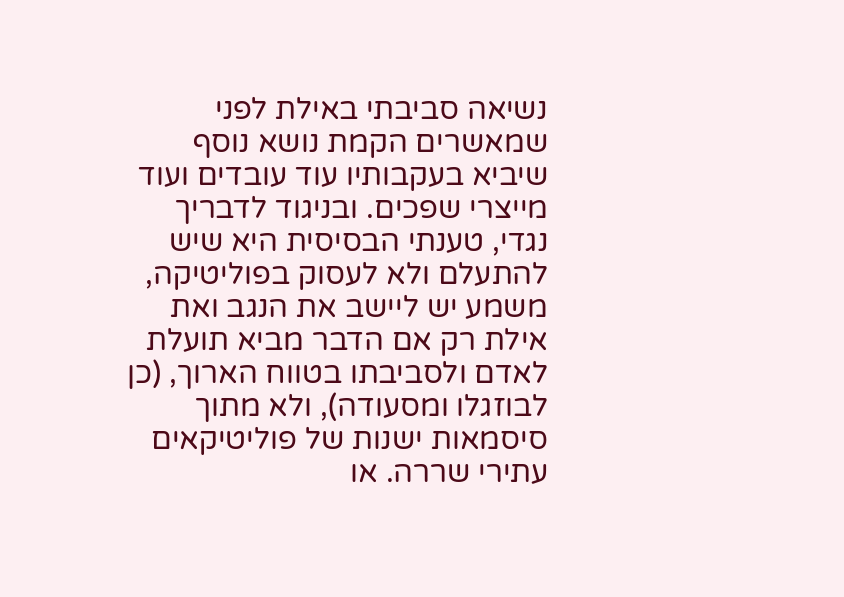נשיאה סביבתי באילת לפני שמאשרים הקמת נושא נוסף שיביא בעקבותיו עוד עובדים ועוד מייצרי שפכים. ובניגוד לדבריך נגדי, טענתי הבסיסית היא שיש להתעלם ולא לעסוק בפוליטיקה, משמע יש ליישב את הנגב ואת אילת רק אם הדבר מביא תועלת לאדם ולסביבתו בטווח הארוך, (כן לבוזגלו ומסעודה), ולא מתוך סיסמאות ישנות של פוליטיקאים עתירי שררה. או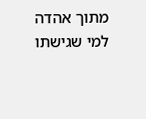מתוך אהדה למי שגישתו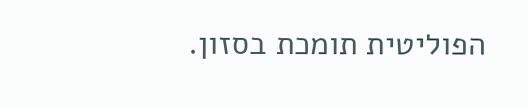הפוליטית תומכת בסזון.